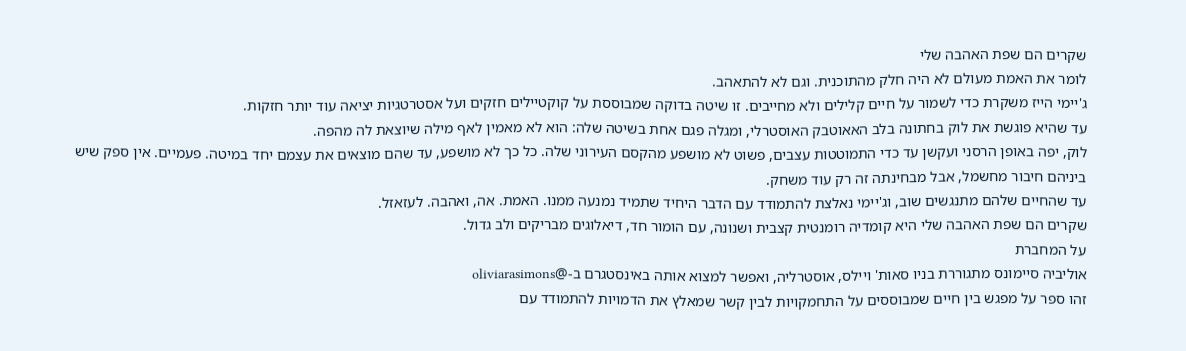שקרים הם שפת האהבה שלי
לומר את האמת מעולם לא היה חלק מהתוכנית. וגם לא להתאהב.
ג'יימי הייז משקרת כדי לשמור על חיים קלילים ולא מחייבים. זו שיטה בדוקה שמבוססת על קוקטיילים חזקים ועל אסטרטגיות יציאה עוד יותר חזקות.
עד שהיא פוגשת את לוק בחתונה בלב האאוטבק האוסטרלי, ומגלה פגם אחת בשיטה שלה: הוא לא מאמין לאף מילה שיוצאת לה מהפה.
לוק, יפה באופן הרסני ועקשן עד כדי התמוטטות עצבים, פשוט לא מושפע מהקסם העירוני שלה. כל כך לא מושפע, עד שהם מוצאים את עצמם יחד במיטה. פעמיים. אין ספק שיש ביניהם חיבור מחשמל, אבל מבחינתה זה רק עוד משחק.
עד שהחיים שלהם מתנגשים שוב, וג'יימי נאלצת להתמודד עם הדבר היחיד שתמיד נמנעה ממנו. האמת. אה, ואהבה. לעזאזל.
שקרים הם שפת האהבה שלי היא קומדיה רומנטית קצבית ושנונה, עם הומור חד, דיאלוגים מבריקים ולב גדול.
על המחברת
אוליביה סיימונס מתגוררת בניו סאות' ויילס, אוסטרליה, ואפשר למצוא אותה באינסטגרם ב-@oliviarasimons
זהו ספר על מפגש בין חיים שמבוססים על התחמקויות לבין קשר שמאלץ את הדמויות להתמודד עם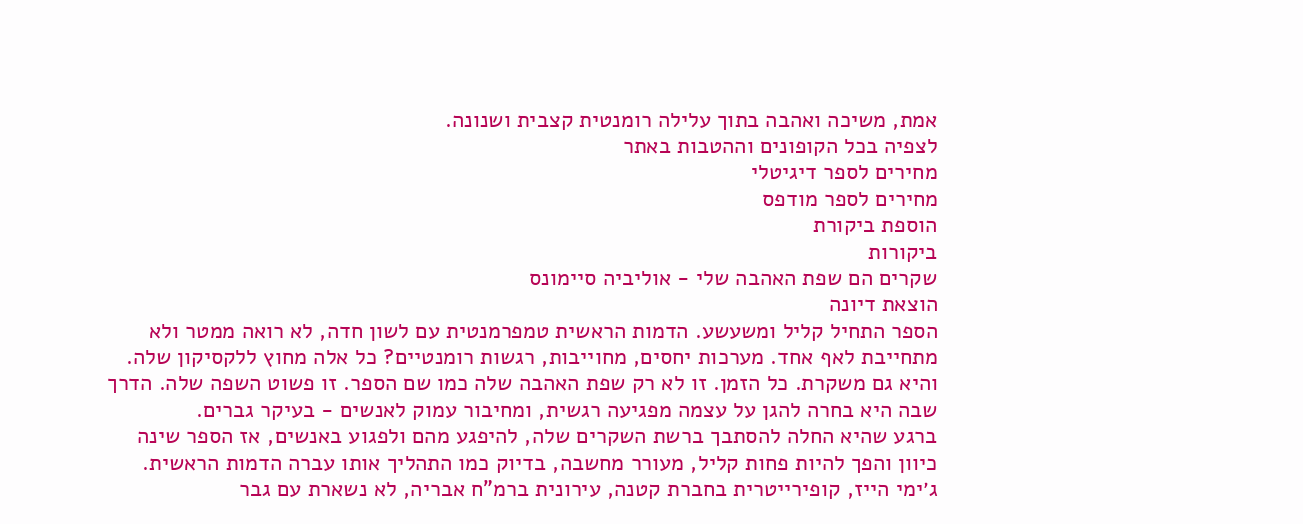אמת, משיכה ואהבה בתוך עלילה רומנטית קצבית ושנונה.
לצפיה בכל הקופונים וההטבות באתר
מחירים לספר דיגיטלי
מחירים לספר מודפס
הוספת ביקורת
ביקורות
שקרים הם שפת האהבה שלי - אוליביה סיימונס
הוצאת דיונה
הספר התחיל קליל ומשעשע. הדמות הראשית טמפרמנטית עם לשון חדה, לא רואה ממטר ולא מתחייבת לאף אחד. מערכות יחסים, מחוייבות, רגשות רומנטיים? כל אלה מחוץ ללקסיקון שלה. והיא גם משקרת. כל הזמן. זו לא רק שפת האהבה שלה כמו שם הספר. זו פשוט השפה שלה. הדרך שבה היא בחרה להגן על עצמה מפגיעה רגשית, ומחיבור עמוק לאנשים - בעיקר גברים.
ברגע שהיא החלה להסתבך ברשת השקרים שלה, להיפגע מהם ולפגוע באנשים, אז הספר שינה כיוון והפך להיות פחות קליל, מעורר מחשבה, בדיוק כמו התהליך אותו עברה הדמות הראשית.
ג׳ימי הייז, קופירייטרית בחברת קטנה, עירונית ברמ"ח אבריה, לא נשארת עם גבר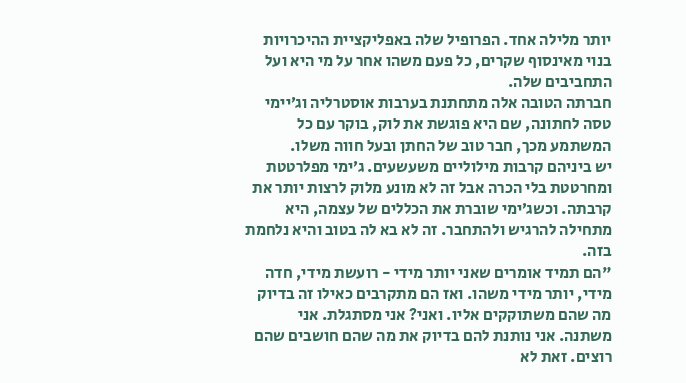יותר מלילה אחד. הפרופיל שלה באפליקציית ההיכרויות בנוי מאינסוף שקרים, כל פעם משהו אחר על מי היא ועל התחביבים שלה.
חברתה הטובה אלה מתחתנת בערבות אוסטרליה וג׳יימי טסה לחתונה, שם היא פוגשת את לוק, בוקר עם כל המשתמע מכך, חבר טוב של החתן ובעל חווה משלו.
יש ביניהם קרבות מילוליים משעשעים. ג׳ימי מפלרטטת ומחרטטת בלי הכרה אבל זה לא מונע מלוק לרצות יותר את קרבתה. וכשג׳ימי שוברת את הכללים של עצמה, היא מתחילה להרגיש ולהתחבר. זה לא בא לה בטוב והיא נלחמת בזה.
"הם תמיד אומרים שאני יותר מידי - רועשת מידי, חדה מידי, יותר מידי משהו. ואז הם מתקרבים כאילו זה בדיוק מה שהם משתוקקים אליו. ואני? אני מסתגלת. אני משתנה. אני נותנת להם בדיוק את מה שהם חושבים שהם רוצים. זאת לא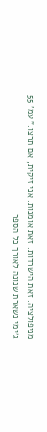מניפולציה. זאת הישרדות. זאת אומנות. אני זיקית, אם תרצו." עמ' 55
ג׳ימי נשארת שנונה לאורך כל הספר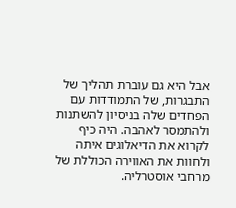אבל היא גם עוברת תהליך של התבגרות, של התמודדות עם הפחדים שלה בניסיון להשתנות ולהתמסר לאהבה. היה כיף לקרוא את הדיאלוגים איתה ולחוות את האווירה הכוללת של מרחבי אוסטרליה.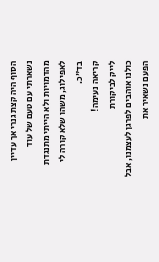הסוף היה קצת גנרי אך עדיין נשארתי עם טעם של עוד מהדמויות ולא הייתי מתנגדת לאפילוג, משהו שלא קורה לי בד"כ.
קריאה נעימה!
לייק לביקורת
כולנו אוהבים לפרגן לעצמנו, אבל הפעם נשאיר את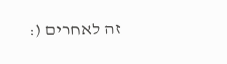זה לאחרים (: